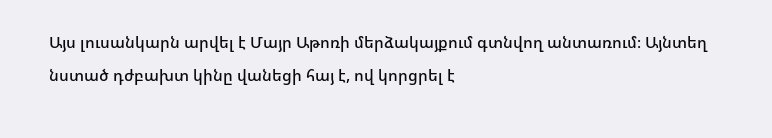Այս լուսանկարն արվել է Մայր Աթոռի մերձակայքում գտնվող անտառում։ Այնտեղ նստած դժբախտ կինը վանեցի հայ է, ով կորցրել է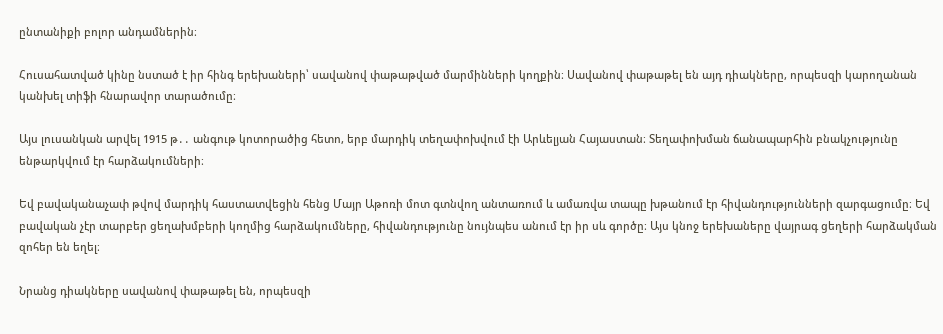ընտանիքի բոլոր անդամներին։

Հուսահատված կինը նստած է իր հինգ երեխաների՝ սավանով փաթաթված մարմինների կողքին։ Սավանով փաթաթել են այդ դիակները, որպեսզի կարողանան կանխել տիֆի հնարավոր տարածումը։

Այս լուսանկան արվել 1915 թ․․ անգութ կոտորածից հետո, երբ մարդիկ տեղափոխվում էի Արևելյան Հայաստան։ Տեղափոխման ճանապարհին բնակչությունը ենթարկվում էր հարձակումների։

Եվ բավականաչափ թվով մարդիկ հաստատվեցին հենց Մայր Աթոռի մոտ գտնվող անտառում և ամառվա տապը խթանում էր հիվանդությունների զարգացումը։ Եվ բավական չէր տարբեր ցեղախմբերի կողմից հարձակումները, հիվանդությունը նույնպես անում էր իր սև գործը։ Այս կնոջ երեխաները վայրագ ցեղերի հարձակման զոհեր են եղել։

Նրանց դիակները սավանով փաթաթել են, որպեսզի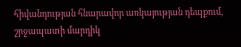հիվանդության հնարավոր առկայության դեպքում, շրջապատի մարդիկ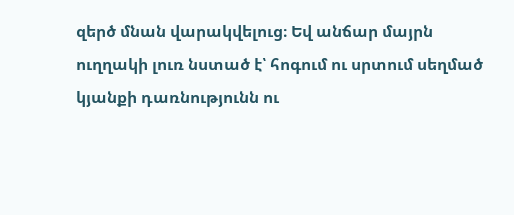զերծ մնան վարակվելուց։ Եվ անճար մայրն ուղղակի լուռ նստած է՝ հոգում ու սրտում սեղմած կյանքի դառնությունն ու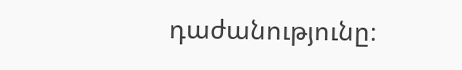դաժանությունը։